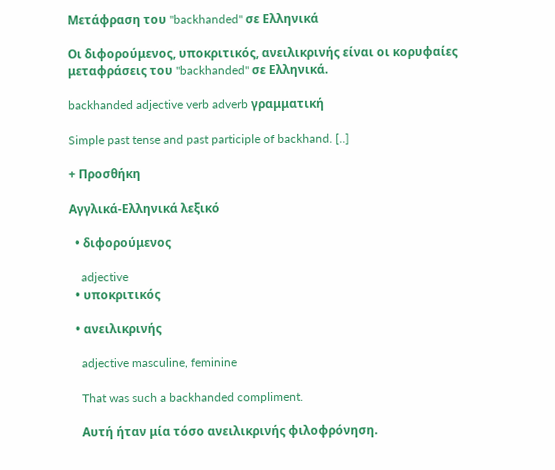Μετάφραση του "backhanded" σε Ελληνικά

Οι διφορούμενος, υποκριτικός, ανειλικρινής είναι οι κορυφαίες μεταφράσεις του "backhanded" σε Ελληνικά.

backhanded adjective verb adverb γραμματική

Simple past tense and past participle of backhand. [..]

+ Προσθήκη

Αγγλικά-Ελληνικά λεξικό

  • διφορούμενος

    adjective
  • υποκριτικός

  • ανειλικρινής

    adjective masculine, feminine

    That was such a backhanded compliment.

    Αυτή ήταν μία τόσο ανειλικρινής φιλοφρόνηση.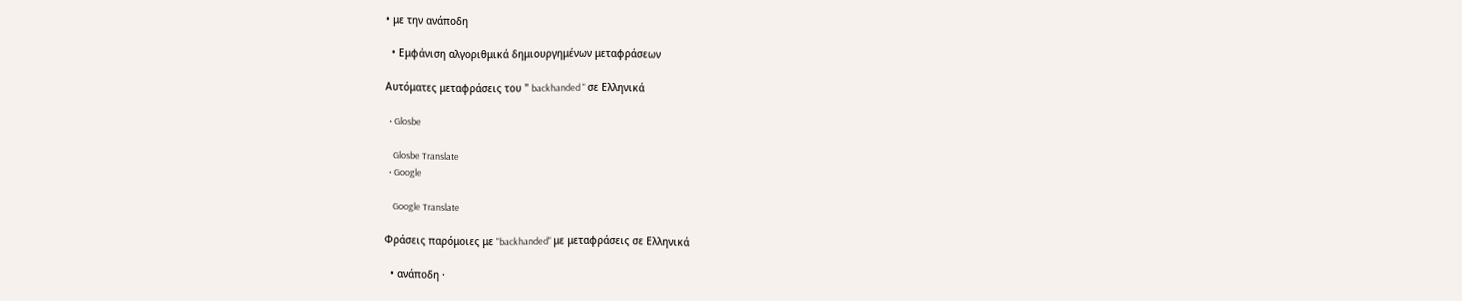• με την ανάποδη

  • Εμφάνιση αλγοριθμικά δημιουργημένων μεταφράσεων

Αυτόματες μεταφράσεις του " backhanded " σε Ελληνικά

  • Glosbe

    Glosbe Translate
  • Google

    Google Translate

Φράσεις παρόμοιες με "backhanded" με μεταφράσεις σε Ελληνικά

  • ανάποδη ·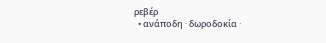ρεβέρ
  • ανάποδη · δωροδοκία ·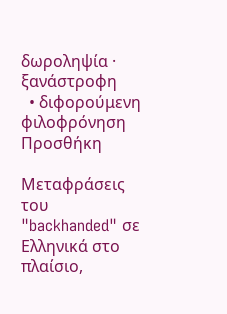δωροληψία · ξανάστροφη
  • διφορούμενη φιλοφρόνηση
Προσθήκη

Μεταφράσεις του "backhanded" σε Ελληνικά στο πλαίσιο,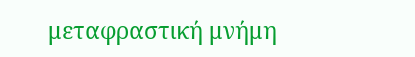μεταφραστική μνήμη